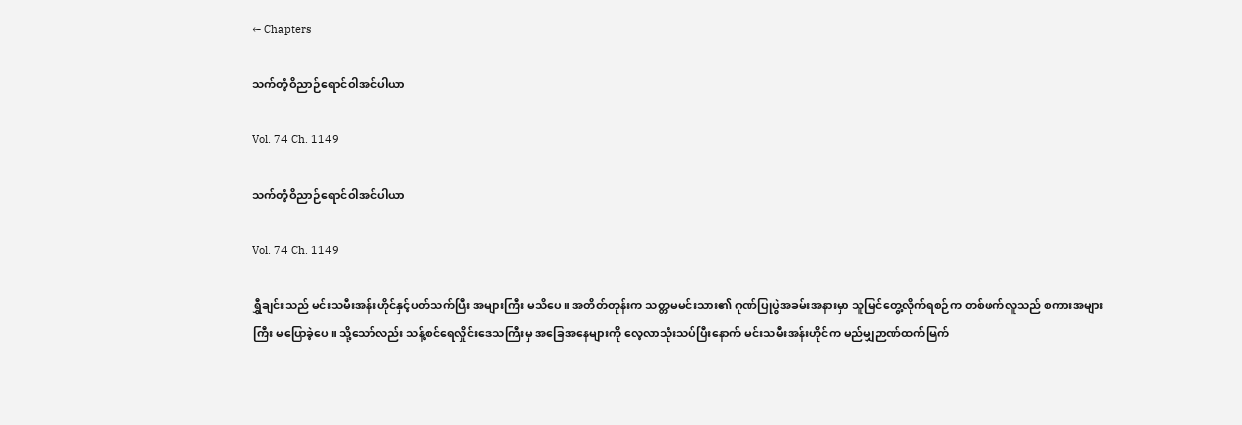← Chapters

သက်တံ့ဝိညာဉ်ရောင်ဝါအင်ပါယာ

Vol. 74 Ch. 1149

သက်တံ့ဝိညာဉ်ရောင်ဝါအင်ပါယာ

Vol. 74 Ch. 1149

ရွှီချင်းသည် မင်းသမီးအန်းဟိုင်နှင့်ပတ်သက်ပြီး အများကြီး မသိပေ။ အတိတ်တုန်းက သတ္တမမင်းသား၏ ဂုဏ်ပြုပွဲအခမ်းအနားမှာ သူမြင်တွေ့လိုက်ရစဉ်က တစ်ဖက်လူသည် စကားအများကြီး မပြောခဲ့ပေ။ သို့သော်လည်း သန့်စင်ရေလှိုင်းဒေသကြီးမှ အခြေအနေများကို လေ့လာသုံးသပ်ပြီးနောက် မင်းသမီးအန်းဟိုင်က မည်မျှဉာဏ်ထက်မြက်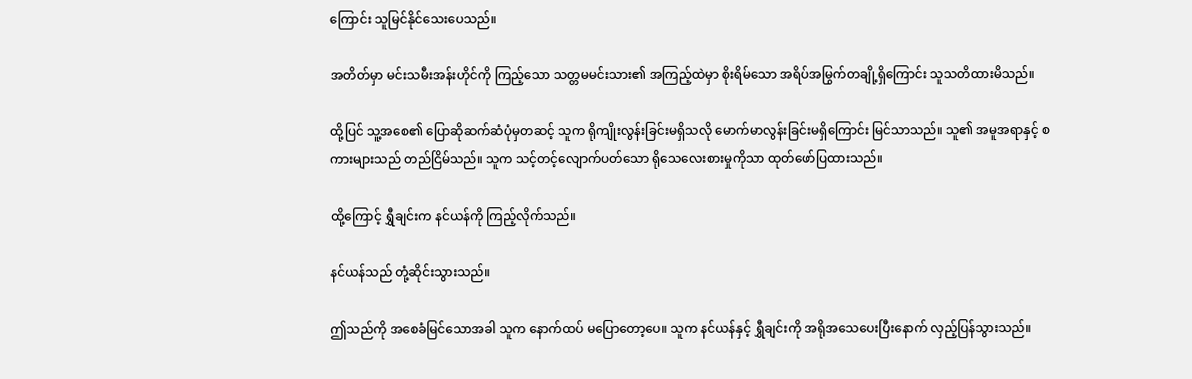ကြောင်း သူမြင်နိုင်သေးပေသည်။

အတိတ်မှာ မင်းသမီးအန်းဟိုင်ကို ကြည့်သော သတ္တမမင်းသား၏ အကြည့်ထဲမှာ စိုးရိမ်သော အရိပ်အမြွက်တချို့ရှိကြောင်း သူသတိထားမိသည်။

ထို့ပြင် သူ့အစေ၏ ပြောဆိုဆက်ဆံပုံမှတဆင့် သူက ရိုကျိုးလွန်းခြင်းမရှိသလို မောက်မာလွန်းခြင်းမရှိကြောင်း မြင်သာသည်။ သူ၏ အမူအရာနှင့် စကားများသည် တည်ငြိမ်သည်။ သူက သင့်တင့်လျောက်ပတ်သော ရိုသေလေးစားမှုကိုသာ ထုတ်ဖော်ပြထားသည်။

ထို့ကြောင့် ရွှီချင်းက နင်ယန်ကို ကြည့်လိုက်သည်။

နင်ယန်သည် တုံ့ဆိုင်းသွားသည်။

ဤသည်ကို အစေခံမြင်သောအခါ သူက နောက်ထပ် မပြောတော့ပေ။ သူက နင်ယန်နှင့် ရွှီချင်းကို အရိုအသေပေးပြီးနောက် လှည့်ပြန်သွားသည်။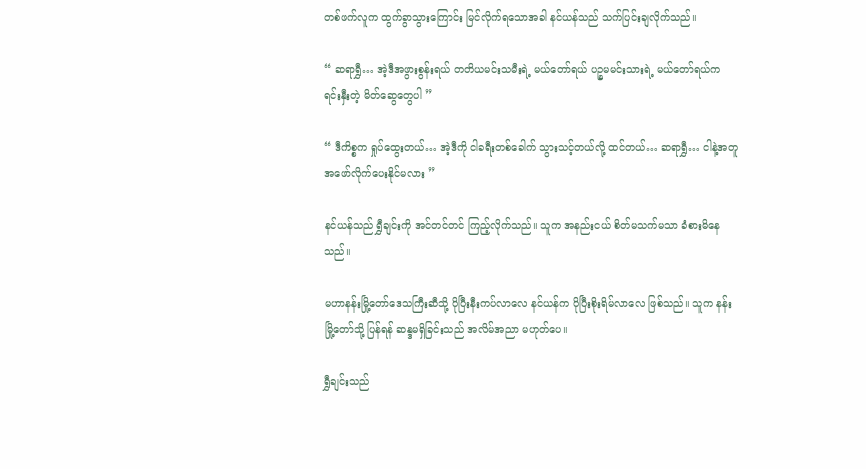တစ်ဖက်လူက ထွက်ခွာသွားကြောင်း မြင်လိုက်ရသောအခါ နင်ယန်သည် သက်ပြင်းချလိုက်သည်။

“ ဆရာရွှီ… အဲ့ဒီအဖွားစွန်းရယ် တတိယမင်းသမီးရဲ့ မယ်တော်ရယ် ပဉ္စမမင်းသားရဲ့ မယ်တော်ရယ်က ရင်းနှီးတဲ့ မိတ်ဆွေတွေပါ ”

“ ဒီကိစ္စက ရှုပ်ထွေးတယ်… အဲ့ဒီကို ငါခရီးတစ်ခေါက် သွားသင့်တယ်လို့ ထင်တယ်… ဆရာရွှီ… ငါနဲ့အတူ အဖော်လိုက်ပေးနိုင်မလား ”

နင်ယန်သည် ရွှီချင်းကို အင်တင်တင် ကြည့်လိုက်သည်။ သူက အနည်းငယ် စိတ်မသက်မသာ ခံစားမိနေသည်။

မဟာနန်းမြို့တော်ဒေသကြီးဆီသို့ ပိုပြီးနီးကပ်လာလေ နင်ယန်က ပိုပြီးစိုးရိမ်လာလေ ဖြစ်သည်။ သူက နန်းမြို့တော်သို့ ပြန်ရန် ဆန္ဒမရှိခြင်းသည် အလိမ်အညာ မဟုတ်ပေ။

ရွှီချင်းသည်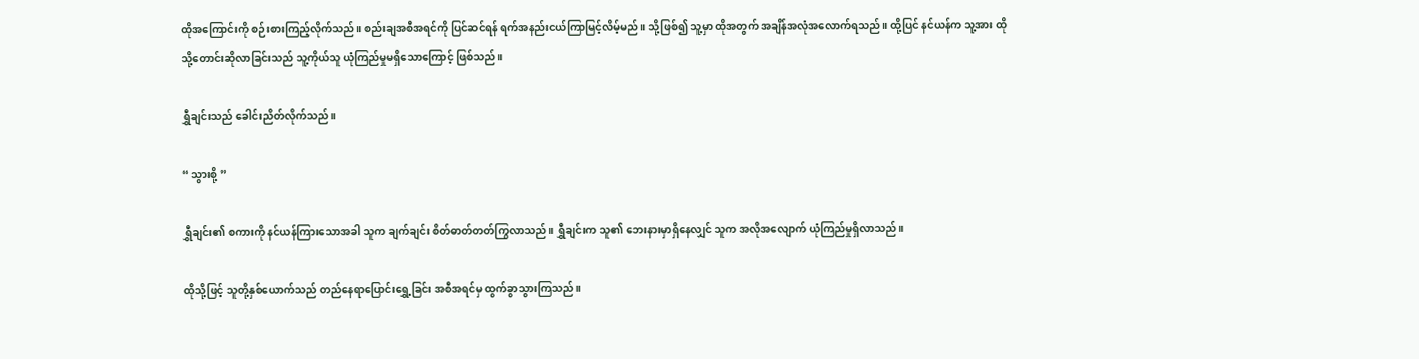ထိုအကြောင်းကို စဉ်းစားကြည့်လိုက်သည်။ စည်းချအစီအရင်ကို ပြင်ဆင်ရန် ရက်အနည်းငယ်ကြာမြင့်လိမ့်မည်။ သို့ဖြစ်၍ သူ့မှာ ထိုအတွက် အချိန်အလုံအလောက်ရသည်။ ထို့ပြင် နင်ယန်က သူ့အား ထိုသို့တောင်းဆိုလာခြင်းသည် သူ့ကိုယ်သူ ယုံကြည်မှုမရှိသောကြောင့် ဖြစ်သည်။

ရွှီချင်းသည် ခေါင်းညိတ်လိုက်သည်။

“ သွားစို့ ”

ရွှီချင်း၏ စကားကို နင်ယန်ကြားသောအခါ သူက ချက်ချင်း စိတ်ဓာတ်တတ်ကြွလာသည်။ ရွှီချင်းက သူ၏ ဘေးနားမှာရှိနေလျှင် သူက အလိုအလျောက် ယုံကြည်မှုရှိလာသည်။

ထိုသို့ဖြင့် သူတို့နှစ်ယောက်သည် တည်နေရာပြောင်းရွှေ့ခြင်း အစီအရင်မှ ထွက်ခွာသွားကြသည်။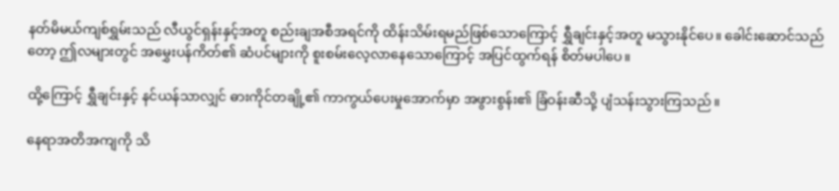နတ်မိမယ်ကျစ်ရွှမ်းသည် လီယွင်ရှန်းနှင့်အတူ စည်းချအစီအရင်ကို ထိန်းသိမ်းရမည်ဖြစ်သောကြောင့် ရွှီချင်းနှင့်အတူ မသွားနိုင်ပေ။ ခေါင်းဆောင်သည်တော့ ဤလများတွင် အမွှေးပန်ကိတ်၏ ဆံပင်များကို စူးစမ်းလေ့လာနေသောကြောင့် အပြင်ထွက်ရန် စိတ်မပါပေ။

ထို့ကြောင့် ရွှီချင်းနှင့် နင်ယန်သာလျှင် ဓားကိုင်တချို့၏ ကာကွယ်ပေးမှုအောက်မှာ အဖွားစွန်း၏ ခြံဝန်းဆီသို့ ပျံသန်းသွားကြသည်။

နေရာအတိအကျကို သိ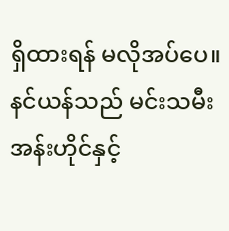ရှိထားရန် မလိုအပ်ပေ။ နင်ယန်သည် မင်းသမီးအန်းဟိုင်နှင့်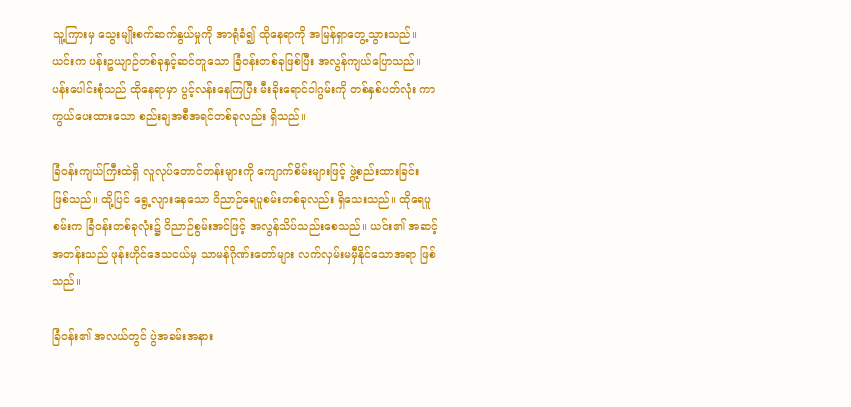သူ့ကြားမှ သွေးမျိုးစက်ဆက်နွယ်မှုကို အာရုံခံ၍ ထိုနေရာကို အမြန်ရှာတွေ့သွားသည်။ ယင်းက ပန်းဥယျာဉ်တစ်ခုနှင့်ဆင်တူသော ခြံဝန်းတစ်ခုဖြစ်ပြီး အလွန်ကျယ်ပြောသည်။ ပန်းပေါင်းစုံသည် ထိုနေရာမှာ ပွင့်လန်းနေကြပြီး မီးခိုးရောင်ဝါဂွမ်းကို တစ်နှစ်ပတ်လုံး ကာကွယ်ပေးထားသော စည်းချအစီအရင်တစ်ခုလည်း ရှိသည်။

ခြံဝန်းကျယ်ကြီးထဲရှိ လူလုပ်တောင်တန်းများကို ကျောက်စိမ်းများဖြင့် ဖွဲ့စည်းထားခြင်း ဖြစ်သည်။ ထို့ပြင် ရွေ့လျားနေသော ဝိညာဉ်ရေပူစမ်းတစ်ခုလည်း ရှိသေးသည်။ ထိုရေပူစမ်းက ခြံဝန်းတစ်ခုလုံး၌ ဝိညာဉ်စွမ်းအင်ဖြင့် အလွန်သိပ်သည်းစေသည်။ ယင်း၏ အဆင့်အတန်းသည် ဖုန်းဟိုင်ဒေသငယ်မှ သာမန်ဂိုဏ်းတော်များ လက်လှမ်းမမှီနိုင်သောအရာ ဖြစ်သည်။

ခြံဝန်း၏ အလယ်တွင် ပွဲအခမ်းအနား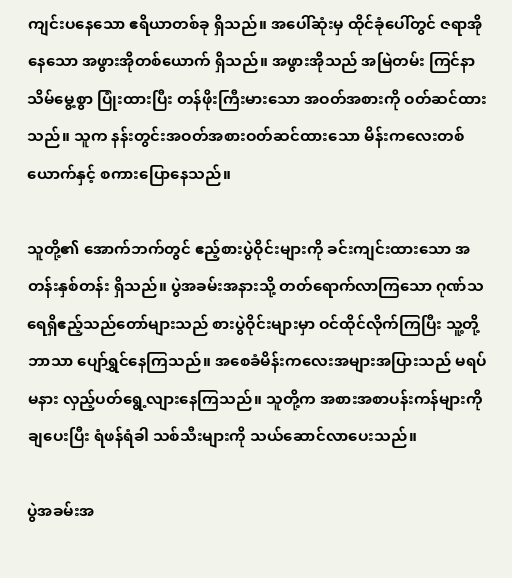ကျင်းပနေသော ဧရိယာတစ်ခု ရှိသည်။ အပေါ်ဆုံးမှ ထိုင်ခုံပေါ်တွင် ဇရာအိုနေသော အဖွားအိုတစ်ယောက် ရှိသည်။ အဖွားအိုသည် အမြဲတမ်း ကြင်နာသိမ်မွေ့စွာ ပြုံးထားပြီး တန်ဖိုးကြီးမားသော အဝတ်အစားကို ဝတ်ဆင်ထားသည်။ သူက နန်းတွင်းအဝတ်အစားဝတ်ဆင်ထားသော မိန်းကလေးတစ်ယောက်နှင့် စကားပြောနေသည်။

သူတို့၏ အောက်ဘက်တွင် ဧည့်စားပွဲဝိုင်းများကို ခင်းကျင်းထားသော အတန်းနှစ်တန်း ရှိသည်။ ပွဲအခမ်းအနားသို့ တတ်ရောက်လာကြသော ဂုဏ်သရေရှိဧည့်သည်တော်များသည် စားပွဲဝိုင်းများမှာ ဝင်ထိုင်လိုက်ကြပြီး သူ့တို့ဘာသာ ပျော်ရွှင်နေကြသည်။ အစေခံမိန်းကလေးအများအပြားသည် မရပ်မနား လှည့်ပတ်ရွေ့လျားနေကြသည်။ သူတို့က အစားအစာပန်းကန်များကို ချပေးပြီး ရံဖန်ရံခါ သစ်သီးများကို သယ်ဆောင်လာပေးသည်။

ပွဲအခမ်းအ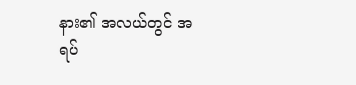နား၏ အလယ်တွင် အရပ်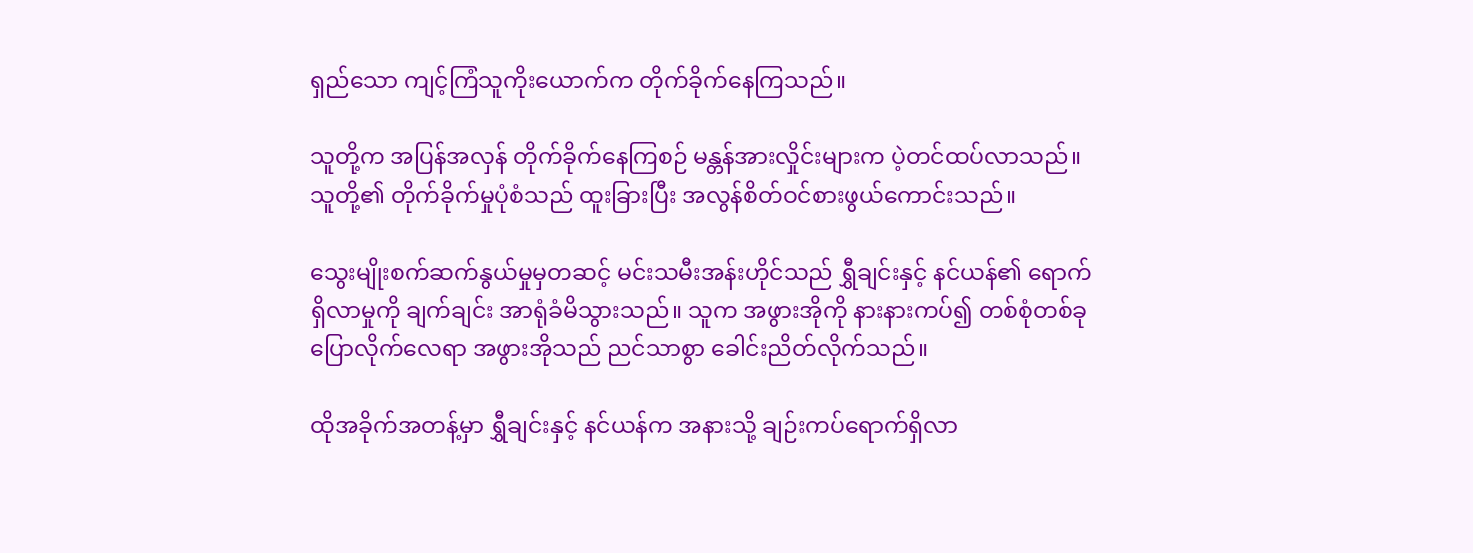ရှည်သော ကျင့်ကြံသူကိုးယောက်က တိုက်ခိုက်နေကြသည်။

သူတို့က အပြန်အလှန် တိုက်ခိုက်နေကြစဉ် မန္တန်အားလှိုင်းများက ပဲ့တင်ထပ်လာသည်။ သူတို့၏ တိုက်ခိုက်မှုပုံစံသည် ထူးခြားပြီး အလွန်စိတ်ဝင်စားဖွယ်ကောင်းသည်။

သွေးမျိုးစက်ဆက်နွယ်မှုမှတဆင့် မင်းသမီးအန်းဟိုင်သည် ရွှီချင်းနှင့် နင်ယန်၏ ရောက်ရှိလာမှုကို ချက်ချင်း အာရုံခံမိသွားသည်။ သူက အဖွားအိုကို နားနားကပ်၍ တစ်စုံတစ်ခုပြောလိုက်လေရာ အဖွားအိုသည် ညင်သာစွာ ခေါင်းညိတ်လိုက်သည်။

ထိုအခိုက်အတန့်မှာ ရွှီချင်းနှင့် နင်ယန်က အနားသို့ ချဉ်းကပ်ရောက်ရှိလာ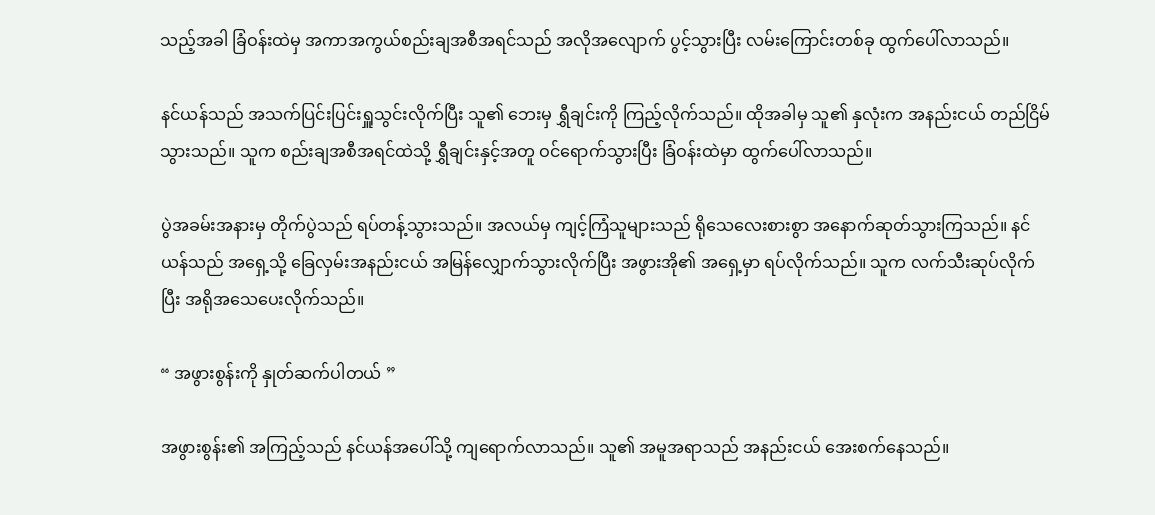သည့်အခါ ခြံဝန်းထဲမှ အကာအကွယ်စည်းချအစီအရင်သည် အလိုအလျောက် ပွင့်သွားပြီး လမ်းကြောင်းတစ်ခု ထွက်ပေါ်လာသည်။

နင်ယန်သည် အသက်ပြင်းပြင်းရှူသွင်းလိုက်ပြီး သူ၏ ဘေးမှ ရွှီချင်းကို ကြည့်လိုက်သည်။ ထိုအခါမှ သူ၏ နှလုံးက အနည်းငယ် တည်ငြိမ်သွားသည်။ သူက စည်းချအစီအရင်ထဲသို့ ရွှီချင်းနှင့်အတူ ဝင်ရောက်သွားပြီး ခြံဝန်းထဲမှာ ထွက်ပေါ်လာသည်။

ပွဲအခမ်းအနားမှ တိုက်ပွဲသည် ရပ်တန့်သွားသည်။ အလယ်မှ ကျင့်ကြံသူများသည် ရိုသေလေးစားစွာ အနောက်ဆုတ်သွားကြသည်။ နင်ယန်သည် အရှေ့သို့ ခြေလှမ်းအနည်းငယ် အမြန်လျှောက်သွားလိုက်ပြီး အဖွားအို၏ အရှေ့မှာ ရပ်လိုက်သည်။ သူက လက်သီးဆုပ်လိုက်ပြီး အရိုအသေပေးလိုက်သည်။

“ အဖွားစွန်းကို နှုတ်ဆက်ပါတယ် ”

အဖွားစွန်း၏ အကြည့်သည် နင်ယန်အပေါ်သို့ ကျရောက်လာသည်။ သူ၏ အမူအရာသည် အနည်းငယ် အေးစက်နေသည်။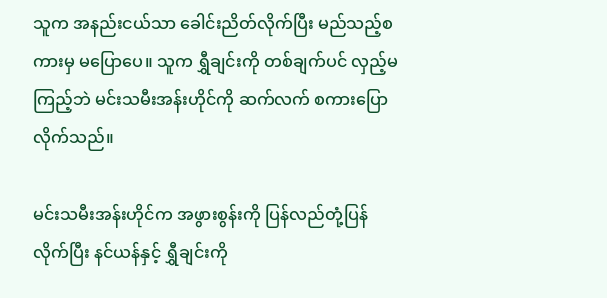သူက အနည်းငယ်သာ ခေါင်းညိတ်လိုက်ပြီး မည်သည့်စကားမှ မပြောပေ။ သူက ရွှီချင်းကို တစ်ချက်ပင် လှည့်မကြည့်ဘဲ မင်းသမီးအန်းဟိုင်ကို ဆက်လက် စကားပြောလိုက်သည်။

မင်းသမီးအန်းဟိုင်က အဖွားစွန်းကို ပြန်လည်တုံ့ပြန်လိုက်ပြီး နင်ယန်နှင့် ရွှီချင်းကို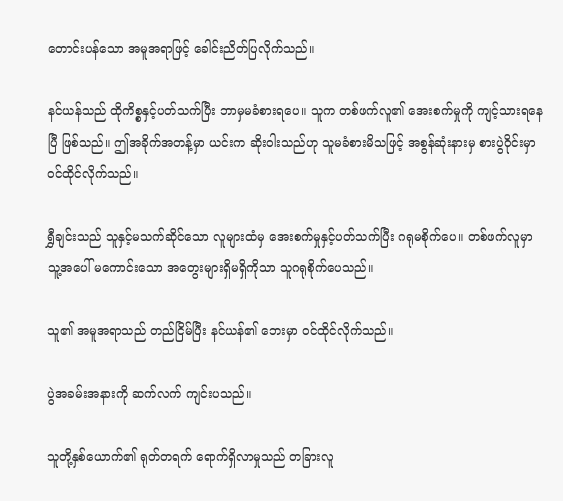တောင်းပန်သော အမူအရာဖြင့် ခေါင်းညိတ်ပြလိုက်သည်။

နင်ယန်သည် ထိုကိစ္စနှင့်ပတ်သက်ပြီး ဘာမှမခံစားရပေ။ သူက တစ်ဖက်လူ၏ အေးစက်မှုကို ကျင့်သားရနေပြီ ဖြစ်သည်။ ဤအခိုက်အတန့်မှာ ယင်းက ဆိုးဝါးသည်ဟု သူမခံစားမိသဖြင့် အစွန်ဆုံးနားမှ စားပွဲဝိုင်းမှာ ဝင်ထိုင်လိုက်သည်။

ရွှီချင်းသည် သူနှင့်မသက်ဆိုင်သော လူများထံမှ အေးစက်မှုနှင့်ပတ်သက်ပြီး ဂရုမစိုက်ပေ။ တစ်ဖက်လူမှာ သူ့အပေါ် မကောင်းသော အတွေးများရှိမရှိကိုသာ သူဂရုစိုက်ပေသည်။

သူ၏ အမူအရာသည် တည်ငြိမ်ပြီး နင်ယန်၏ ဘေးမှာ ဝင်ထိုင်လိုက်သည်။

ပွဲအခမ်းအနားကို ဆက်လက် ကျင်းပသည်။

သူတို့နှစ်ယောက်၏ ရုတ်တရက် ရောက်ရှိလာမှုသည် တခြားလူ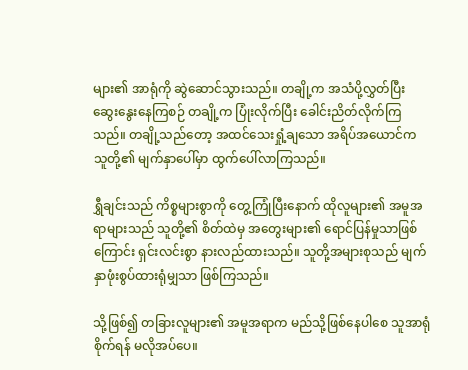များ၏ အာရုံကို ဆွဲဆောင်သွားသည်။ တချို့က အသံပို့လွှတ်ပြီး ဆွေးနွေးနေကြစဉ် တချို့က ပြုံးလိုက်ပြီး ခေါင်းညိတ်လိုက်ကြသည်။ တချို့သည်တော့ အထင်သေးရှုံ့ချသော အရိပ်အယောင်က သူတို့၏ မျက်နှာပေါ်မှာ ထွက်ပေါ်လာကြသည်။

ရွှီချင်းသည် ကိစ္စများစွာကို တွေ့ကြုံပြီးနောက် ထိုလူများ၏ အမူအရာများသည် သူတို့၏ စိတ်ထဲမှ အတွေးများ၏ ရောင်ပြန်မှုသာဖြစ်ကြောင်း ရှင်းလင်းစွာ နားလည်ထားသည်။ သူတို့အများစုသည် မျက်နှာဖုံးစွပ်ထားရုံမျှသာ ဖြစ်ကြသည်။

သို့ဖြစ်၍ တခြားလူများ၏ အမူအရာက မည်သို့ဖြစ်နေပါစေ သူအာရုံစိုက်ရန် မလိုအပ်ပေ။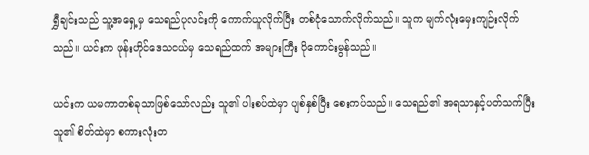ရွှီချင်းသည် သူ့အရှေ့မှ သေရည်ပုလင်းကို ကောက်ယူလိုက်ပြီး တစ်ငုံသောက်လိုက်သည်။ သူက မျက်လုံးမှေးကျဉ်းလိုက်သည်။ ယင်းက ဖုန်းဟိုင်ဒေသငယ်မှ သေရည်ထက် အများကြီး ပိုကောင်းမွန်သည်။

ယင်းက ယမကာတစ်ခုသာဖြစ်သော်လည်း သူ၏ ပါးစပ်ထဲမှာ ပျစ်နှစ်ပြီး စေးကပ်သည်။ သေရည်၏ အရသာနှင့်ပတ်သက်ပြီး သူ၏ စိတ်ထဲမှာ စကားလုံးတ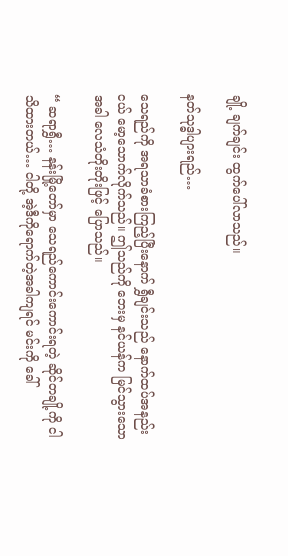ချို့ ချက်ချင်း ထွက်ပေါ်လာသည်။

နတ်သုဒ္ဓါပျားရည်…

သေရည်ကို အရသာခံစားကြည့်ပြီးနောက် ရွှီချင်းသည် နောက်ထပ်အနည်းငယ် မော့သောက်လိုက်သည်။ ဤသည်ကို ဘေးမှ နင်ယန်က မြင်သွားသောအခါ လေသံတိုးတိုးဖြင့် ပြောသည်။

“ ဆရာရွှီ… နန်းမြို့တော်မှာ သေရည်ကောင်းကောင်းရတဲ့ ဆိုင်တချို့ကို ငါသိထားတယ်… ငါတို့ အဲ့ဒီကိုရောက်တဲ့အခါကျရင် မင်းကို ခေါ်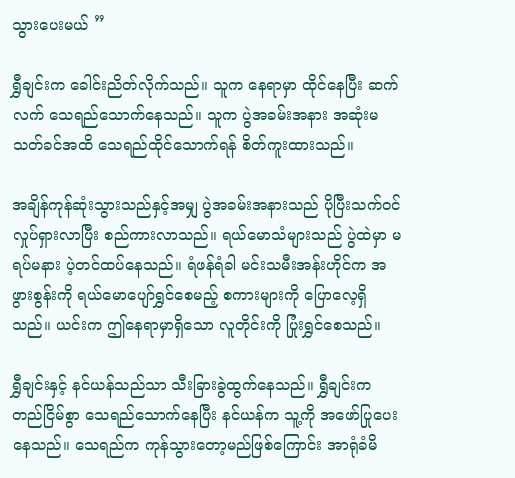သွားပေးမယ် ”

ရွှီချင်းက ခေါင်းညိတ်လိုက်သည်။ သူက နေရာမှာ ထိုင်နေပြီး ဆက်လက် သေရည်သောက်နေသည်။ သူက ပွဲအခမ်းအနား အဆုံးမသတ်ခင်အထိ သေရည်ထိုင်သောက်ရန် စိတ်ကူးထားသည်။

အချိန်ကုန်ဆုံးသွားသည်နှင့်အမျှ ပွဲအခမ်းအနားသည် ပိုပြီးသက်ဝင်လှုပ်ရှားလာပြီး စည်ကားလာသည်။ ရယ်မောသံများသည် ပွဲထဲမှာ မရပ်မနား ပဲ့တင်ထပ်နေသည်။ ရံဖန်ရံခါ မင်းသမီးအန်းဟိုင်က အဖွားစွန်းကို ရယ်မောပျော်ရွှင်စေမည့် စကားများကို ပြောလေ့ရှိသည်။ ယင်းက ဤနေရာမှာရှိသော လူတိုင်းကို ပြုံးရွှင်စေသည်။

ရွှီချင်းနှင့် နင်ယန်သည်သာ သီးခြားခွဲထွက်နေသည်။ ရွှီချင်းက တည်ငြိမ်စွာ သေရည်သောက်နေပြီး နင်ယန်က သူ့ကို အဖော်ပြုပေးနေသည်။ သေရည်က ကုန်သွားတော့မည်ဖြစ်ကြောင်း အာရုံခံမိ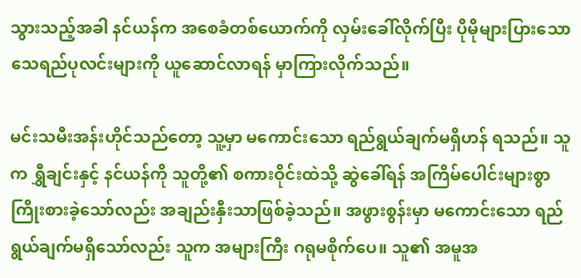သွားသည့်အခါ နင်ယန်က အစေခံတစ်ယောက်ကို လှမ်းခေါ်လိုက်ပြီး ပိုမိုများပြားသော သေရည်ပုလင်းများကို ယူဆောင်လာရန် မှာကြားလိုက်သည်။

မင်းသမီးအန်းဟိုင်သည်တော့ သူ့မှာ မကောင်းသော ရည်ရွယ်ချက်မရှိဟန် ရသည်။ သူက ရွှီချင်းနှင့် နင်ယန်ကို သူတို့၏ စကားဝိုင်းထဲသို့ ဆွဲခေါ်ရန် အကြိမ်ပေါင်းများစွာ ကြိုးစားခဲ့သော်လည်း အချည်းနှီးသာဖြစ်ခဲ့သည်။ အဖွားစွန်းမှာ မကောင်းသော ရည်ရွယ်ချက်မရှိသော်လည်း သူက အများကြီး ဂရုမစိုက်ပေ။ သူ၏ အမူအ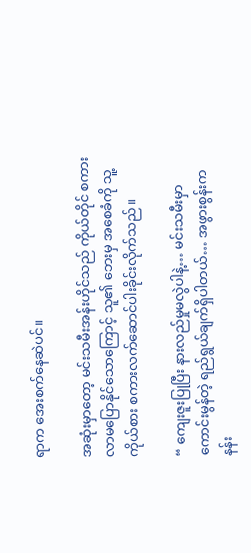ရာက အေးစက်နေဆဲပင်။

အဆုံးမှာတော့ မင်းသမီးအန်းဟိုင်သည် ကိုယ်တိုင် စကားလာမပြောနိုင်သောကြောင့် သူ၏ ဘေးမှ အစေခံကို သူ့ကိုယ်စား စကားလက်ဆောင်ပါးခိုင်းလိုက်သည်။

“ ကျေးဇူးပြုပြီး နားလည်မှုမလွဲပါနဲ့… မင်းသမီးမှာ ကောင်းမွန်တဲ့ ရည်ရွယ်ချက်ရှိပါတယ်… အဖွားစွန်းက နန်း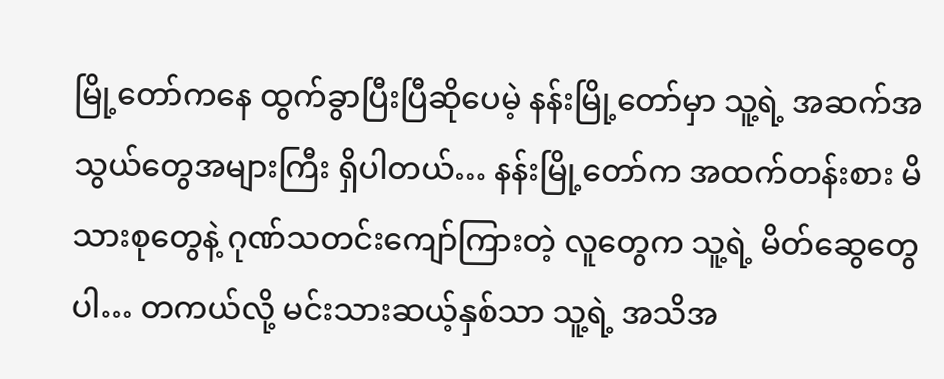မြို့တော်ကနေ ထွက်ခွာပြီးပြီဆိုပေမဲ့ နန်းမြို့တော်မှာ သူ့ရဲ့ အဆက်အသွယ်တွေအများကြီး ရှိပါတယ်… နန်းမြို့တော်က အထက်တန်းစား မိသားစုတွေနဲ့ ဂုဏ်သတင်းကျော်ကြားတဲ့ လူတွေက သူ့ရဲ့ မိတ်ဆွေတွေပါ… တကယ်လို့ မင်းသားဆယ့်နှစ်သာ သူ့ရဲ့ အသိအ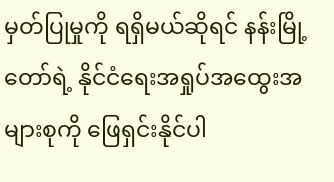မှတ်ပြုမှုကို ရရှိမယ်ဆိုရင် နန်းမြို့တော်ရဲ့ နိုင်ငံရေးအရှုပ်အထွေးအများစုကို ဖြေရှင်းနိုင်ပါ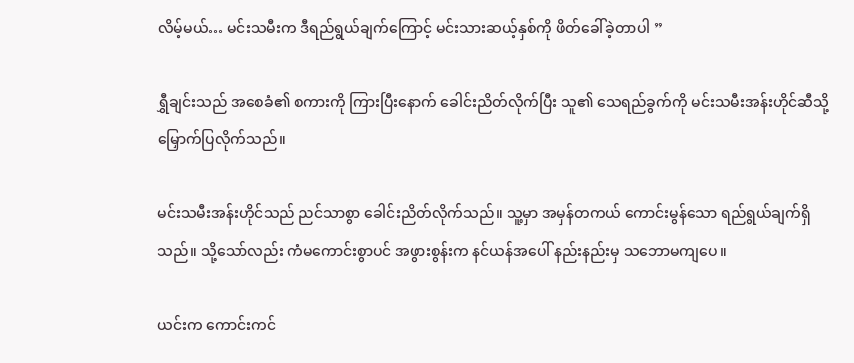လိမ့်မယ်… မင်းသမီးက ဒီရည်ရွယ်ချက်ကြောင့် မင်းသားဆယ့်နှစ်ကို ဖိတ်ခေါ်ခဲ့တာပါ ”

ရွှီချင်းသည် အစေခံ၏ စကားကို ကြားပြီးနောက် ခေါင်းညိတ်လိုက်ပြီး သူ၏ သေရည်ခွက်ကို မင်းသမီးအန်းဟိုင်ဆီသို့ မြှောက်ပြလိုက်သည်။

မင်းသမီးအန်းဟိုင်သည် ညင်သာစွာ ခေါင်းညိတ်လိုက်သည်။ သူ့မှာ အမှန်တကယ် ကောင်းမွန်သော ရည်ရွယ်ချက်ရှိသည်။ သို့သော်လည်း ကံမကောင်းစွာပင် အဖွားစွန်းက နင်ယန်အပေါ် နည်းနည်းမှ သဘောမကျပေ။

ယင်းက ကောင်းကင်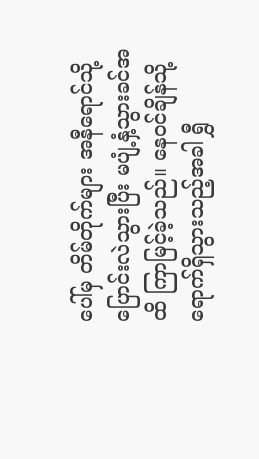ပေါ်မှ တိမ်တိုက်များ အနီရောင်သို့ ပြောင်းလဲသွားပြီး မပျံ့နှံ့သွားခင်အထိ ကြာမြင့်ခဲ့သည်။ နေဝင်ချိန်သို့ရောက်ရှိသွားသည့်အခါ ရွှီ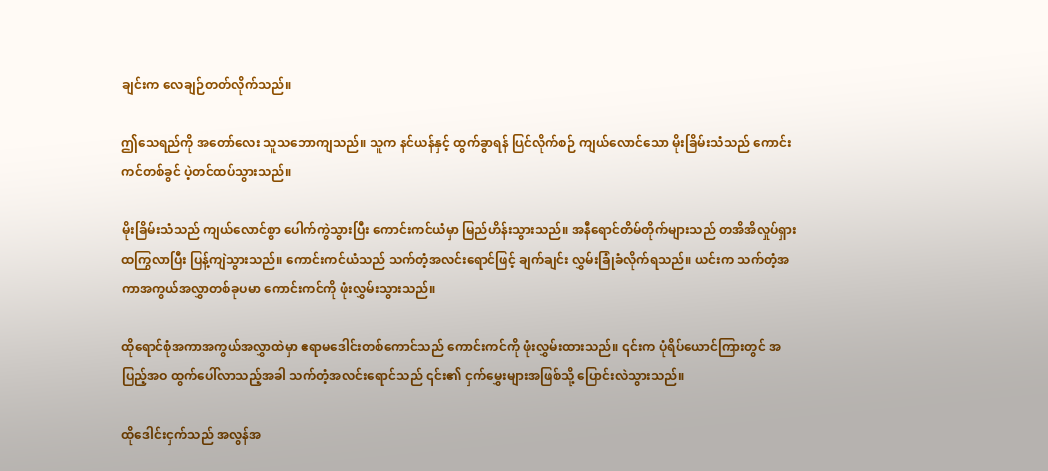ချင်းက လေချဉ်တတ်လိုက်သည်။

ဤသေရည်ကို အတော်လေး သူသဘောကျသည်။ သူက နင်ယန်နှင့် ထွက်ခွာရန် ပြင်လိုက်စဉ် ကျယ်လောင်သော မိုးခြိမ်းသံသည် ကောင်းကင်တစ်ခွင် ပဲ့တင်ထပ်သွားသည်။

မိုးခြိမ်းသံသည် ကျယ်လောင်စွာ ပေါက်ကွဲသွားပြီး ကောင်းကင်ယံမှာ မြည်ဟိန်းသွားသည်။ အနီရောင်တိမ်တိုက်များသည် တအိအိလှုပ်ရှားထကြွလာပြီး ပြန့်ကျဲသွားသည်။ ကောင်းကင်ယံသည် သက်တံ့အလင်းရောင်ဖြင့် ချက်ချင်း လွှမ်းခြုံခံလိုက်ရသည်။ ယင်းက သက်တံ့အကာအကွယ်အလွှာတစ်ခုပမာ ကောင်းကင်ကို ဖုံးလွှမ်းသွားသည်။

ထိုရောင်စုံအကာအကွယ်အလွှာထဲမှာ ဧရာမဒေါင်းတစ်ကောင်သည် ကောင်းကင်ကို ဖုံးလွှမ်းထားသည်။ ၎င်းက ပုံရိပ်ယောင်ကြားတွင် အပြည့်အဝ ထွက်ပေါ်လာသည့်အခါ သက်တံ့အလင်းရောင်သည် ၎င်း၏ ငှက်မွှေးများအဖြစ်သို့ ပြောင်းလဲသွားသည်။

ထိုဒေါင်းငှက်သည် အလွန်အ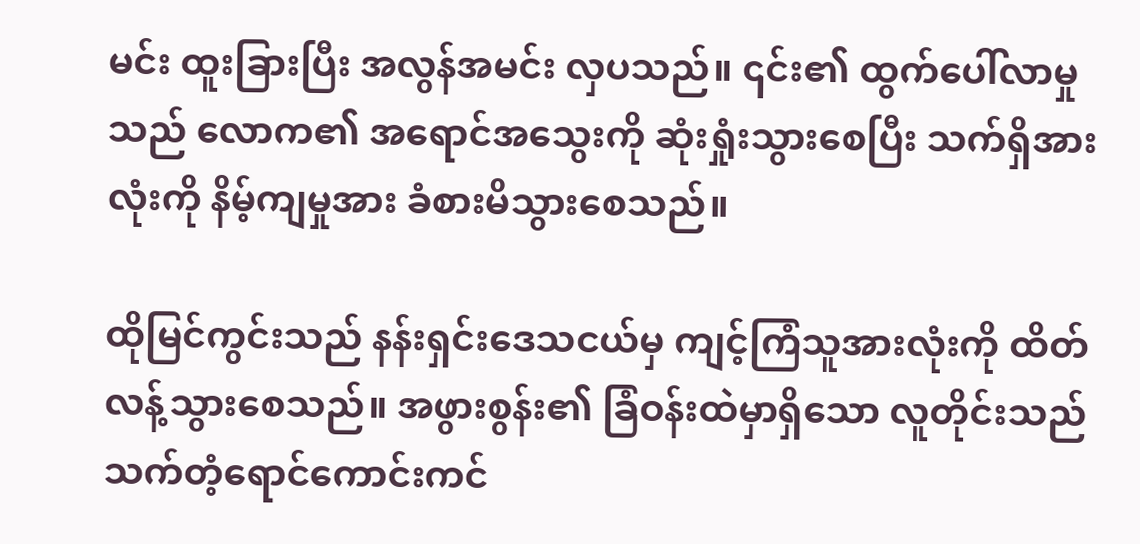မင်း ထူးခြားပြီး အလွန်အမင်း လှပသည်။ ၎င်း၏ ထွက်ပေါ်လာမှုသည် လောက၏ အရောင်အသွေးကို ဆုံးရှုံးသွားစေပြီး သက်ရှိအားလုံးကို နိမ့်ကျမှုအား ခံစားမိသွားစေသည်။

ထိုမြင်ကွင်းသည် နန်းရှင်းဒေသငယ်မှ ကျင့်ကြံသူအားလုံးကို ထိတ်လန့်သွားစေသည်။ အဖွားစွန်း၏ ခြံဝန်းထဲမှာရှိသော လူတိုင်းသည် သက်တံ့ရောင်ကောင်းကင်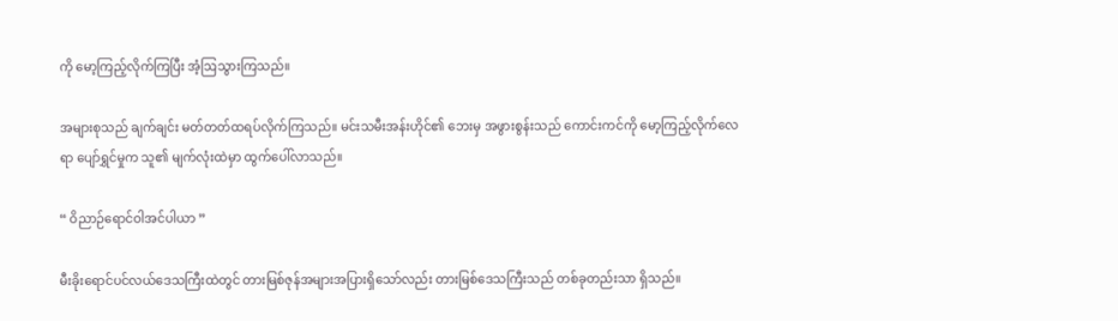ကို မော့ကြည့်လိုက်ကြပြီး အံ့ဩသွားကြသည်။

အများစုသည် ချက်ချင်း မတ်တတ်ထရပ်လိုက်ကြသည်။ မင်းသမီးအန်းဟိုင်၏ ဘေးမှ အဖွားစွန်းသည် ကောင်းကင်ကို မော့ကြည့်လိုက်လေရာ ပျော်ရွှင်မှုက သူ၏ မျက်လုံးထဲမှာ ထွက်ပေါ်လာသည်။

“ ဝိညာဉ်ရောင်ဝါအင်ပါယာ ”

မီးခိုးရောင်ပင်လယ်ဒေသကြီးထဲတွင် တားမြစ်ဇုန်အများအပြားရှိသော်လည်း တားမြစ်ဒေသကြီးသည် တစ်ခုတည်းသာ ရှိသည်။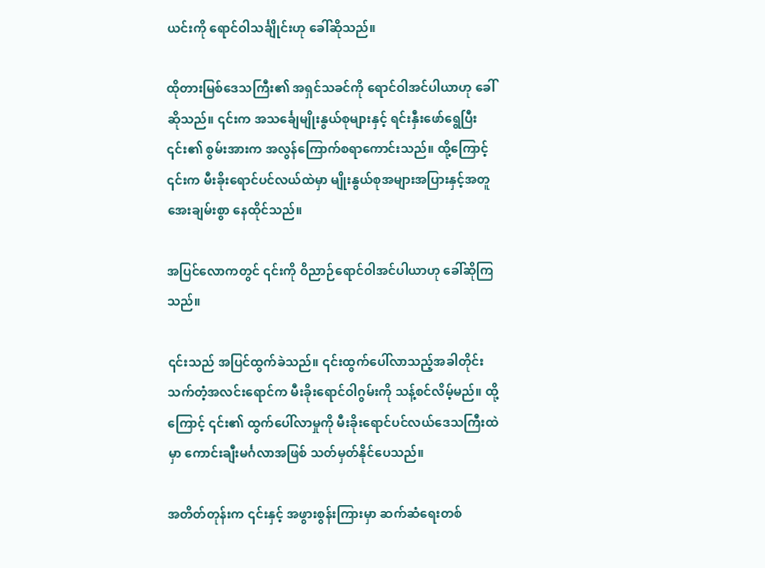ယင်းကို ရောင်ဝါသင်္ချိုင်းဟု ခေါ်ဆိုသည်။

ထိုတားမြစ်ဒေသကြီး၏ အရှင်သခင်ကို ရောင်ဝါအင်ပါယာဟု ခေါ်ဆိုသည်။ ၎င်းက အသင်္ချေမျိုးနွယ်စုများနှင့် ရင်းနှီးဖော်ရွေပြီး ၎င်း၏ စွမ်းအားက အလွန်ကြောက်စရာကောင်းသည်။ ထို့ကြောင့် ၎င်းက မီးခိုးရောင်ပင်လယ်ထဲမှာ မျိုးနွယ်စုအများအပြားနှင့်အတူ အေးချမ်းစွာ နေထိုင်သည်။

အပြင်လောကတွင် ၎င်းကို ဝိညာဉ်ရောင်ဝါအင်ပါယာဟု ခေါ်ဆိုကြသည်။

၎င်းသည် အပြင်ထွက်ခဲသည်။ ၎င်းထွက်ပေါ်လာသည့်အခါတိုင်း သက်တံ့အလင်းရောင်က မီးခိုးရောင်ဝါဂွမ်းကို သန့်စင်လိမ့်မည်။ ထို့ကြောင့် ၎င်း၏ ထွက်ပေါ်လာမှုကို မီးခိုးရောင်ပင်လယ်ဒေသကြီးထဲမှာ ကောင်းချီးမင်္ဂလာအဖြစ် သတ်မှတ်နိုင်ပေသည်။

အတိတ်တုန်းက ၎င်းနှင့် အဖွားစွန်းကြားမှာ ဆက်ဆံရေးတစ်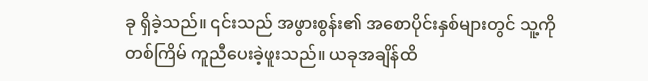ခု ရှိခဲ့သည်။ ၎င်းသည် အဖွားစွန်း၏ အစောပိုင်းနှစ်များတွင် သူ့ကို တစ်ကြိမ် ကူညီပေးခဲ့ဖူးသည်။ ယခုအချိန်ထိ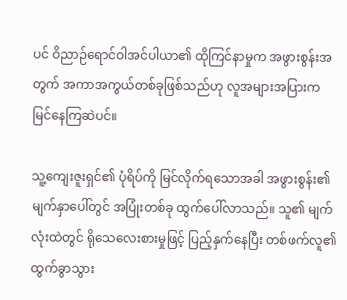ပင် ဝိညာဉ်ရောင်ဝါအင်ပါယာ၏ ထိုကြင်နာမှုက အဖွားစွန်းအတွက် အကာအကွယ်တစ်ခုဖြစ်သည်ဟု လူအများအပြားက မြင်နေကြဆဲပင်။

သူ့ကျေးဇူးရှင်၏ ပုံရိပ်ကို မြင်လိုက်ရသောအခါ အဖွားစွန်း၏ မျက်နှာပေါ်တွင် အပြုံးတစ်ခု ထွက်ပေါ်လာသည်။ သူ၏ မျက်လုံးထဲတွင် ရိုသေလေးစားမှုဖြင့် ပြည့်နှက်နေပြီး တစ်ဖက်လူ၏ ထွက်ခွာသွား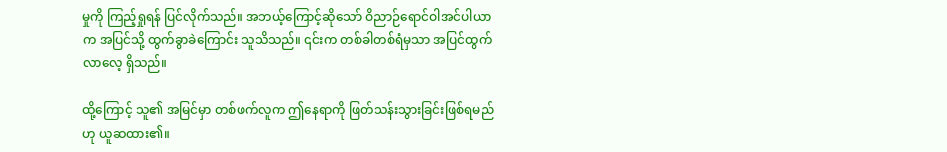မှုကို ကြည့်ရှုရန် ပြင်လိုက်သည်။ အဘယ့်ကြောင့်ဆိုသော် ဝိညာဉ်ရောင်ဝါအင်ပါယာက အပြင်သို့ ထွက်ခွာခဲကြောင်း သူသိသည်။ ၎င်းက တစ်ခါတစ်ရံမှသာ အပြင်ထွက်လာလေ့ ရှိသည်။

ထို့ကြောင့် သူ၏ အမြင်မှာ တစ်ဖက်လူက ဤနေရာကို ဖြတ်သန်းသွားခြင်းဖြစ်ရမည်ဟု ယူဆထား၏။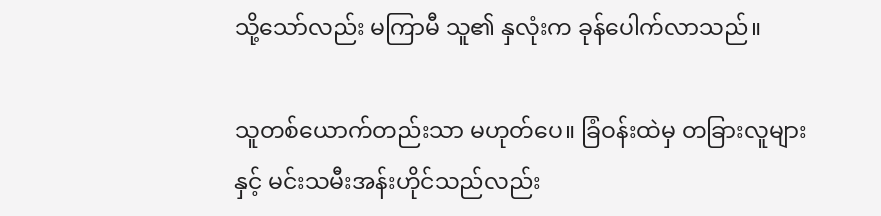သို့သော်လည်း မကြာမီ သူ၏ နှလုံးက ခုန်ပေါက်လာသည်။

သူတစ်ယောက်တည်းသာ မဟုတ်ပေ။ ခြံဝန်းထဲမှ တခြားလူများနှင့် မင်းသမီးအန်းဟိုင်သည်လည်း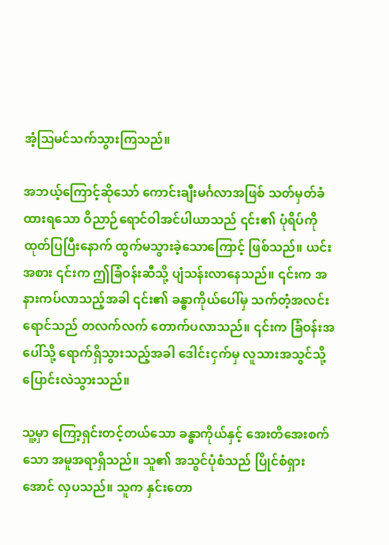အံ့ဩမင်သက်သွားကြသည်။

အဘယ့်ကြောင့်ဆိုသော် ကောင်းချီးမင်္ဂလာအဖြစ် သတ်မှတ်ခံထားရသော ဝိညာဉ်ရောင်ဝါအင်ပါယာသည် ၎င်း၏ ပုံရိပ်ကို ထုတ်ပြပြီးနောက် ထွက်မသွားခဲ့သောကြောင့် ဖြစ်သည်။ ယင်းအစား ၎င်းက ဤခြံဝန်းဆီသို့ ပျံသန်းလာနေသည်။ ၎င်းက အနားကပ်လာသည့်အခါ ၎င်း၏ ခန္ဓာကိုယ်ပေါ်မှ သက်တံ့အလင်းရောင်သည် တလက်လက် တောက်ပလာသည်။ ၎င်းက ခြံဝန်းအပေါ်သို့ ရောက်ရှိသွားသည့်အခါ ဒေါင်းငှက်မှ လူသားအသွင်သို့ ပြောင်းလဲသွားသည်။

သူ့မှာ ကြော့ရှင်းတင့်တယ်သော ခန္ဓာကိုယ်နှင့် အေးတိအေးစက်သော အမူအရာရှိသည်။ သူ၏ အသွင်ပုံစံသည် ပြိုင်စံရှားအောင် လှပသည်။ သူက နှင်းတော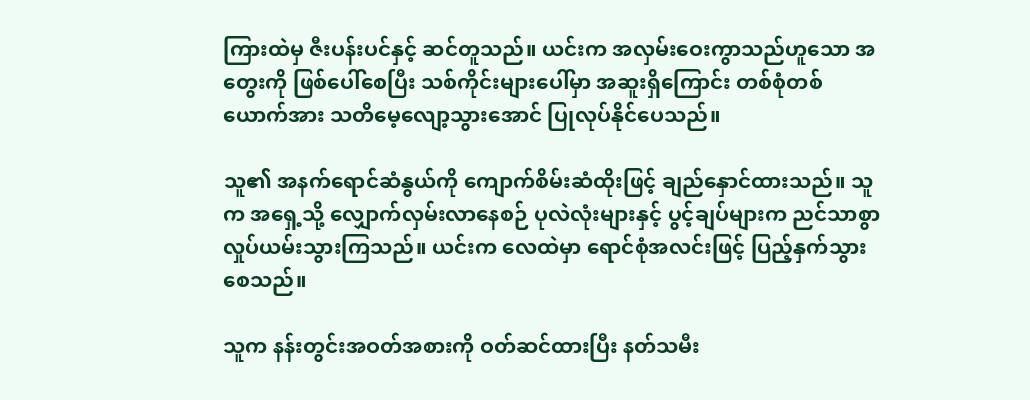ကြားထဲမှ ဇီးပန်းပင်နှင့် ဆင်တူသည်။ ယင်းက အလှမ်းဝေးကွာသည်ဟူသော အတွေးကို ဖြစ်ပေါ်စေပြီး သစ်ကိုင်းများပေါ်မှာ အဆူးရှိကြောင်း တစ်စုံတစ်ယောက်အား သတိမေ့လျော့သွားအောင် ပြုလုပ်နိုင်ပေသည်။

သူ၏ အနက်ရောင်ဆံနွယ်ကို ကျောက်စိမ်းဆံထိုးဖြင့် ချည်နှောင်ထားသည်။ သူက အရှေ့သို့ လျှောက်လှမ်းလာနေစဉ် ပုလဲလုံးများနှင့် ပွင့်ချပ်များက ညင်သာစွာ လှုပ်ယမ်းသွားကြသည်။ ယင်းက လေထဲမှာ ရောင်စုံအလင်းဖြင့် ပြည့်နှက်သွားစေသည်။

သူက နန်းတွင်းအဝတ်အစားကို ဝတ်ဆင်ထားပြီး နတ်သမီး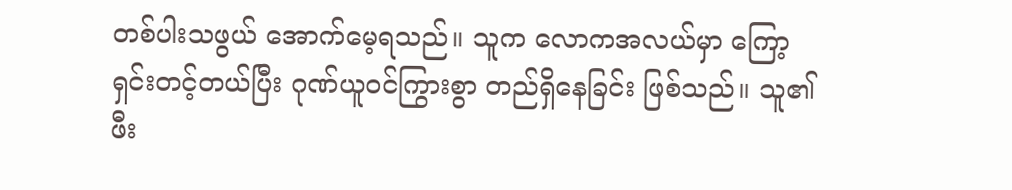တစ်ပါးသဖွယ် အောက်မေ့ရသည်။ သူက လောကအလယ်မှာ ကြော့ရှင်းတင့်တယ်ပြီး ဂုဏ်ယူဝင်ကြွားစွာ တည်ရှိနေခြင်း ဖြစ်သည်။ သူ၏ ဖီး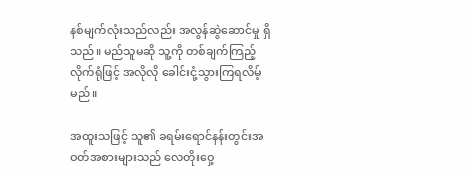နစ်မျက်လုံးသည်လည်း အလွန်ဆွဲဆောင်မှု ရှိသည်။ မည်သူမဆို သူ့ကို တစ်ချက်ကြည့်လိုက်ရုံဖြင့် အလိုလို ခေါင်းငုံ့သွားကြရလိမ့်မည်။

အထူးသဖြင့် သူ၏ ခရမ်းရောင်နန်းတွင်းအဝတ်အစားများသည် လေတိုးဝှေ့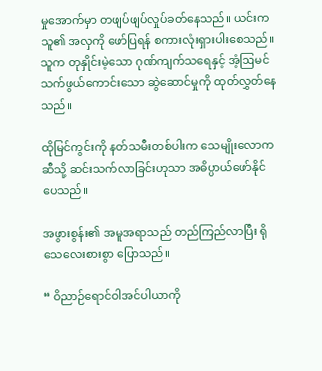မှုအောက်မှာ တဖျပ်ဖျပ်လှုပ်ခတ်နေသည်။ ယင်းက သူ၏ အလှကို ဖော်ပြရန် စကားလုံးရှားပါးစေသည်။ သူက တုနှိုင်းမဲ့သော ဂုဏ်ကျက်သရေနှင့် အံ့ဩမင်သက်ဖွယ်ကောင်းသော ဆွဲဆောင်မှုကို ထုတ်လွှတ်နေသည်။

ထိုမြင်ကွင်းကို နတ်သမီးတစ်ပါးက သေမျိုးလောကဆီသို့ ဆင်းသက်လာခြင်းဟုသာ အဓိပ္ပာယ်ဖော်နိုင်ပေသည်။

အဖွားစွန်း၏ အမူအရာသည် တည်ကြည်လာပြီး ရိုသေလေးစားစွာ ပြောသည်။

“ ဝိညာဉ်ရောင်ဝါအင်ပါယာကို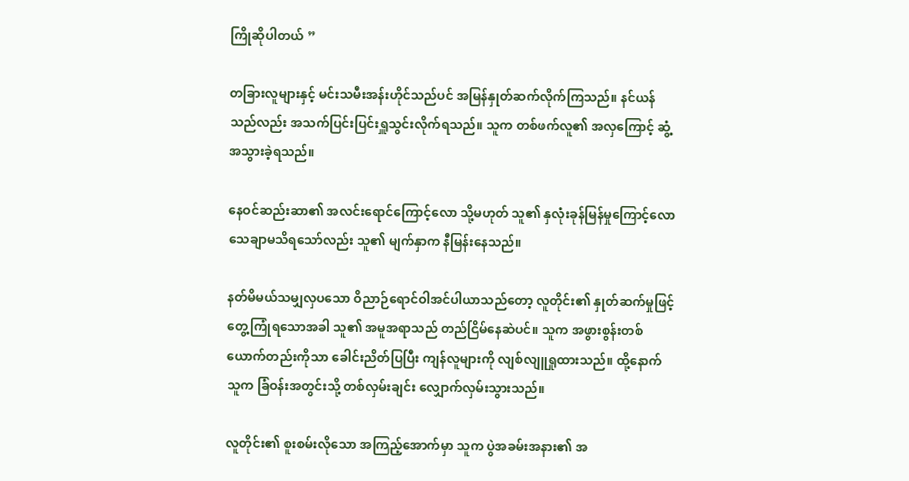ကြိုဆိုပါတယ် ”

တခြားလူများနှင့် မင်းသမီးအန်းဟိုင်သည်ပင် အမြန်နှုတ်ဆက်လိုက်ကြသည်။ နင်ယန်သည်လည်း အသက်ပြင်းပြင်းရှူသွင်းလိုက်ရသည်။ သူက တစ်ဖက်လူ၏ အလှကြောင့် ဆွံ့အသွားခဲ့ရသည်။

နေဝင်ဆည်းဆာ၏ အလင်းရောင်ကြောင့်လော သို့မဟုတ် သူ၏ နှလုံးခုန်မြန်မှုကြောင့်လော သေချာမသိရသော်လည်း သူ၏ မျက်နှာက နီမြန်းနေသည်။

နတ်မိမယ်သမျှလှပသော ဝိညာဉ်ရောင်ဝါအင်ပါယာသည်တော့ လူတိုင်း၏ နှုတ်ဆက်မှုဖြင့် တွေ့ကြုံရသောအခါ သူ၏ အမူအရာသည် တည်ငြိမ်နေဆဲပင်။ သူက အဖွားစွန်းတစ်ယောက်တည်းကိုသာ ခေါင်းညိတ်ပြပြီး ကျန်လူများကို လျစ်လျူရှုထားသည်။ ထို့နောက် သူက ခြံဝန်းအတွင်းသို့ တစ်လှမ်းချင်း လျှောက်လှမ်းသွားသည်။

လူတိုင်း၏ စူးစမ်းလိုသော အကြည့်အောက်မှာ သူက ပွဲအခမ်းအနား၏ အ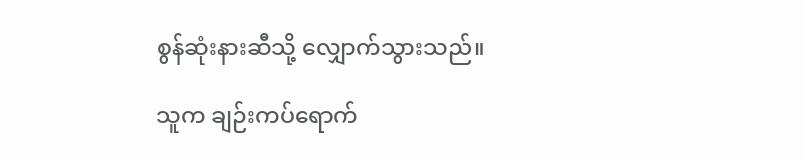စွန်ဆုံးနားဆီသို့ လျှောက်သွားသည်။

သူက ချဉ်းကပ်ရောက်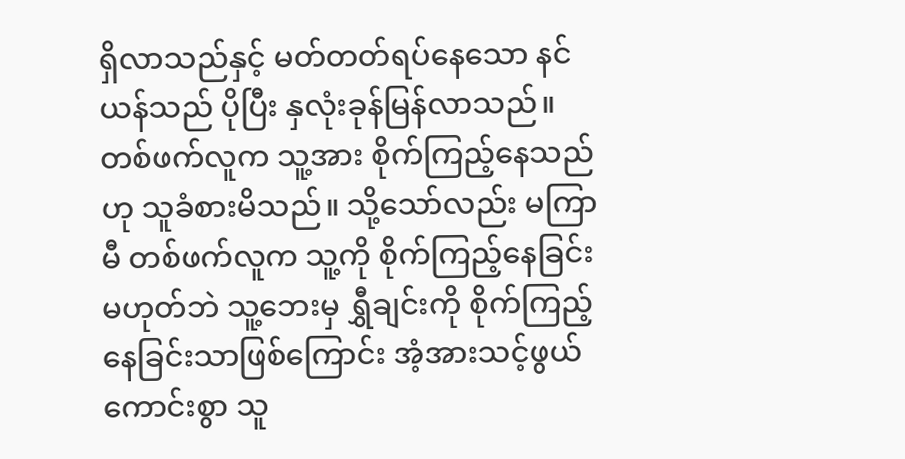ရှိလာသည်နှင့် မတ်တတ်ရပ်နေသော နင်ယန်သည် ပိုပြီး နှလုံးခုန်မြန်လာသည်။ တစ်ဖက်လူက သူ့အား စိုက်ကြည့်နေသည်ဟု သူခံစားမိသည်။ သို့သော်လည်း မကြာမီ တစ်ဖက်လူက သူ့ကို စိုက်ကြည့်နေခြင်းမဟုတ်ဘဲ သူ့ဘေးမှ ရွှီချင်းကို စိုက်ကြည့်နေခြင်းသာဖြစ်ကြောင်း အံ့အားသင့်ဖွယ်ကောင်းစွာ သူ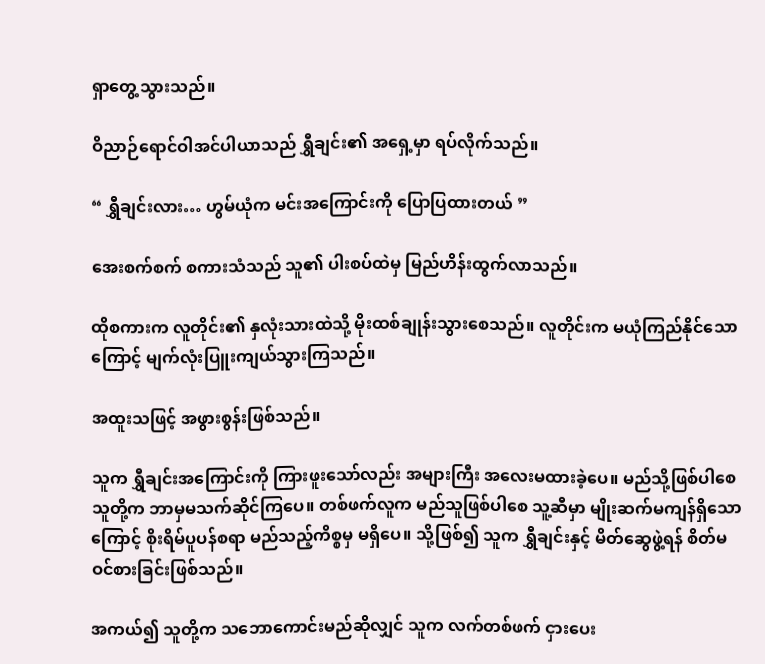ရှာတွေ့သွားသည်။

ဝိညာဉ်ရောင်ဝါအင်ပါယာသည် ရွှီချင်း၏ အရှေ့မှာ ရပ်လိုက်သည်။

“ ရွှီချင်းလား… ဟွမ်ယုံက မင်းအကြောင်းကို ပြောပြထားတယ် ”

အေးစက်စက် စကားသံသည် သူ၏ ပါးစပ်ထဲမှ မြည်ဟိန်းထွက်လာသည်။

ထိုစကားက လူတိုင်း၏ နှလုံးသားထဲသို့ မိုးထစ်ချုန်းသွားစေသည်။ လူတိုင်းက မယုံကြည်နိုင်သောကြောင့် မျက်လုံးပြူးကျယ်သွားကြသည်။

အထူးသဖြင့် အဖွားစွန်းဖြစ်သည်။

သူက ရွှီချင်းအကြောင်းကို ကြားဖူးသော်လည်း အများကြီး အလေးမထားခဲ့ပေ။ မည်သို့ဖြစ်ပါစေ သူတို့က ဘာမှမသက်ဆိုင်ကြပေ။ တစ်ဖက်လူက မည်သူဖြစ်ပါစေ သူ့ဆီမှာ မျိုးဆက်မကျန်ရှိသောကြောင့် စိုးရိမ်ပူပန်စရာ မည်သည့်ကိစ္စမှ မရှိပေ။ သို့ဖြစ်၍ သူက ရွှီချင်းနှင့် မိတ်ဆွေဖွဲ့ရန် စိတ်မဝင်စားခြင်းဖြစ်သည်။

အကယ်၍ သူတို့က သဘောကောင်းမည်ဆိုလျှင် သူက လက်တစ်ဖက် ငှားပေး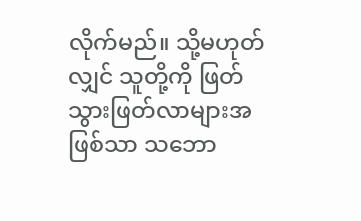လိုက်မည်။ သို့မဟုတ်လျှင် သူတို့ကို ဖြတ်သွားဖြတ်လာများအဖြစ်သာ သဘော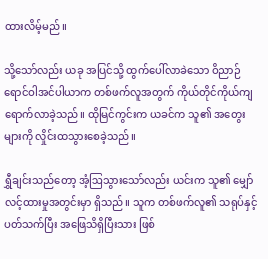ထားလိမ့်မည်။

သို့သော်လည်း ယခု အပြင်သို့ ထွက်ပေါ်လာခဲသော ဝိညာဉ်ရောင်ဝါအင်ပါယာက တစ်ဖက်လူအတွက် ကိုယ်တိုင်ကိုယ်ကျ ရောက်လာခဲ့သည်။ ထိုမြင်ကွင်းက ယခင်က သူ၏ အတွေးများကို လှိုင်းထသွားစေခဲ့သည်။

ရွှီချင်းသည်တော့ အံ့ဩသွားသော်လည်း ယင်းက သူ၏ မျှော်လင့်ထားမှုအတွင်းမှာ ရှိသည်။ သူက တစ်ဖက်လူ၏ သရုပ်နှင့်ပတ်သက်ပြီး အဖြေသိရှိပြီးသား ဖြစ်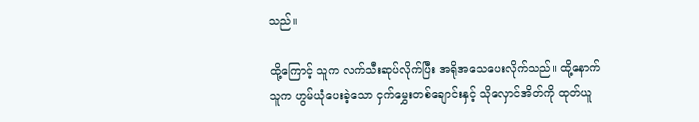သည်။

ထို့ကြောင့် သူက လက်သီးဆုပ်လိုက်ပြီး အရိုအသေပေးလိုက်သည်။ ထို့နောက် သူက ဟွမ်ယုံပေးခဲ့သော ငှက်မွှေးတစ်ချောင်းနှင့် သိုလှောင်အိတ်ကို ထုတ်ယူ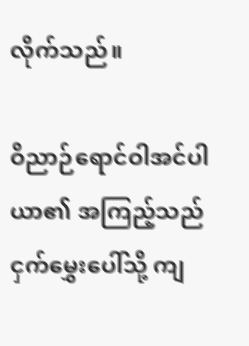လိုက်သည်။

ဝိညာဉ်ရောင်ဝါအင်ပါယာ၏ အကြည့်သည် ငှက်မွှေးပေါ်သို့ ကျ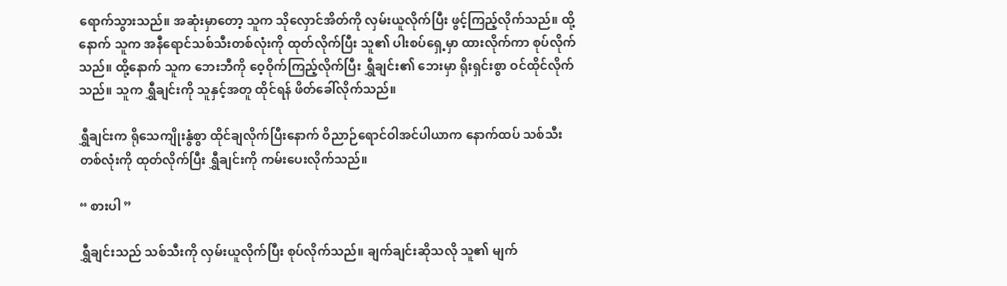ရောက်သွားသည်။ အဆုံးမှာတော့ သူက သိုလှောင်အိတ်ကို လှမ်းယူလိုက်ပြီး ဖွင့်ကြည့်လိုက်သည်။ ထို့နောက် သူက အနီရောင်သစ်သီးတစ်လုံးကို ထုတ်လိုက်ပြီး သူ၏ ပါးစပ်ရှေ့မှာ ထားလိုက်ကာ စုပ်လိုက်သည်။ ထို့နောက် သူက ဘေးဘီကို ဝေ့ဝိုက်ကြည့်လိုက်ပြီး ရွှီချင်း၏ ဘေးမှာ ရိုးရှင်းစွာ ဝင်ထိုင်လိုက်သည်။ သူက ရွှီချင်းကို သူနှင့်အတူ ထိုင်ရန် ဖိတ်ခေါ်လိုက်သည်။

ရွှီချင်းက ရိုသေကျိုးနွံစွာ ထိုင်ချလိုက်ပြီးနောက် ဝိညာဉ်ရောင်ဝါအင်ပါယာက နောက်ထပ် သစ်သီးတစ်လုံးကို ထုတ်လိုက်ပြီး ရွှီချင်းကို ကမ်းပေးလိုက်သည်။

“ စားပါ ”

ရွှီချင်းသည် သစ်သီးကို လှမ်းယူလိုက်ပြီး စုပ်လိုက်သည်။ ချက်ချင်းဆိုသလို သူ၏ မျက်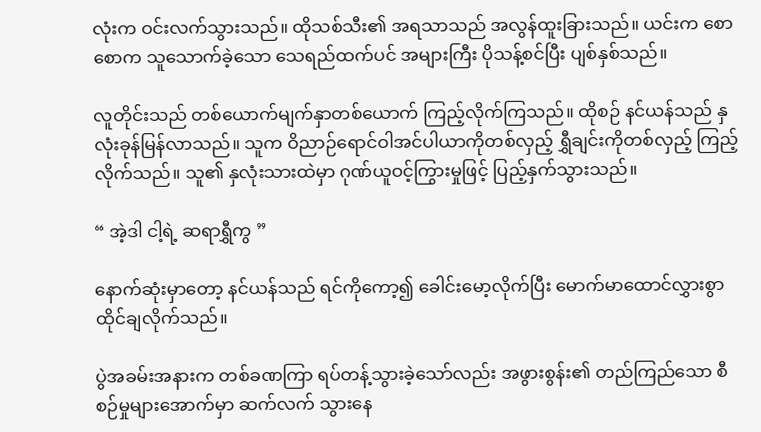လုံးက ဝင်းလက်သွားသည်။ ထိုသစ်သီး၏ အရသာသည် အလွန်ထူးခြားသည်။ ယင်းက စောစောက သူသောက်ခဲ့သော သေရည်ထက်ပင် အများကြီး ပိုသန့်စင်ပြီး ပျစ်နှစ်သည်။

လူတိုင်းသည် တစ်ယောက်မျက်နှာတစ်ယောက် ကြည့်လိုက်ကြသည်။ ထိုစဉ် နင်ယန်သည် နှလုံးခုန်မြန်လာသည်။ သူက ဝိညာဉ်ရောင်ဝါအင်ပါယာကိုတစ်လှည့် ရွှီချင်းကိုတစ်လှည့် ကြည့်လိုက်သည်။ သူ၏ နှလုံးသားထဲမှာ ဂုဏ်ယူဝင့်ကြွားမှုဖြင့် ပြည့်နှက်သွားသည်။

“ အဲ့ဒါ ငါ့ရဲ့ ဆရာရွှီကွ ”

နောက်ဆုံးမှာတော့ နင်ယန်သည် ရင်ကိုကော့၍ ခေါင်းမော့လိုက်ပြီး မောက်မာထောင်လွှားစွာ ထိုင်ချလိုက်သည်။

ပွဲအခမ်းအနားက တစ်ခဏကြာ ရပ်တန့်သွားခဲ့သော်လည်း အဖွားစွန်း၏ တည်ကြည်သော စီစဉ်မှုများအောက်မှာ ဆက်လက် သွားနေ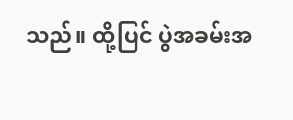သည်။ ထို့ပြင် ပွဲအခမ်းအ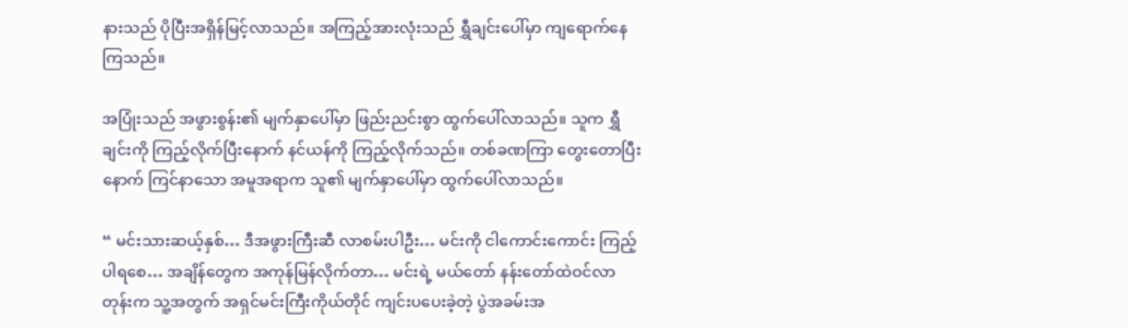နားသည် ပိုပြီးအရှိန်မြင့်လာသည်။ အကြည့်အားလုံးသည် ရွှီချင်းပေါ်မှာ ကျရောက်နေကြသည်။

အပြုံးသည် အဖွားစွန်း၏ မျက်နှာပေါ်မှာ ဖြည်းညင်းစွာ ထွက်ပေါ်လာသည်။ သူက ရွှီချင်းကို ကြည့်လိုက်ပြီးနောက် နင်ယန်ကို ကြည့်လိုက်သည်။ တစ်ခဏကြာ တွေးတောပြီးနောက် ကြင်နာသော အမူအရာက သူ၏ မျက်နှာပေါ်မှာ ထွက်ပေါ်လာသည်။

“ မင်းသားဆယ့်နှစ်… ဒီအဖွားကြီးဆီ လာစမ်းပါဦး… မင်းကို ငါကောင်းကောင်း ကြည့်ပါရစေ… အချိန်တွေက အကုန်မြန်လိုက်တာ… မင်းရဲ့ မယ်တော် နန်းတော်ထဲဝင်လာတုန်းက သူ့အတွက် အရှင်မင်းကြီးကိုယ်တိုင် ကျင်းပပေးခဲ့တဲ့ ပွဲအခမ်းအ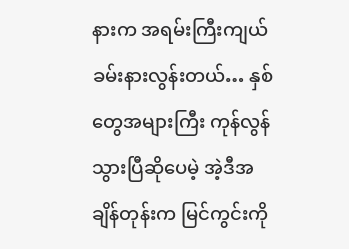နားက အရမ်းကြီးကျယ်ခမ်းနားလွန်းတယ်… နှစ်တွေအများကြီး ကုန်လွန်သွားပြီဆိုပေမဲ့ အဲ့ဒီအချိန်တုန်းက မြင်ကွင်းကို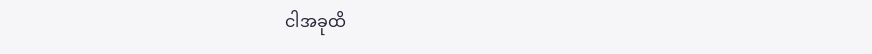ငါအခုထိ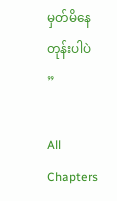မှတ်မိနေတုန်းပါပဲ ”

All Chapters